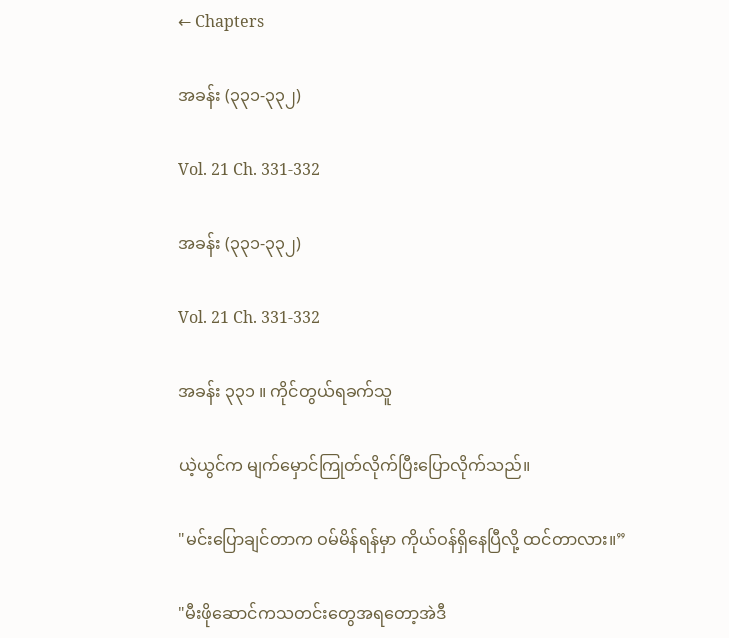← Chapters

အခန်း (၃၃၁-၃၃၂)

Vol. 21 Ch. 331-332

အခန်း (၃၃၁-၃၃၂)

Vol. 21 Ch. 331-332

အခန်း ၃၃၁ ။ ကိုင်တွယ်ရခက်သူ

ယဲ့ယွင်က မျက်မှောင်ကြုတ်လိုက်ပြီးပြောလိုက်သည်။

"မင်းပြောချင်တာက ဝမ်မိန်ရန်မှာ ကိုယ်ဝန်ရှိနေပြီလို့ ထင်တာလား။”

"မီးဖိုဆောင်ကသတင်းတွေအရတော့အဲဒီ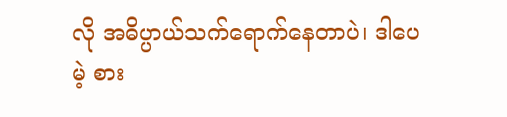လို အဓိပ္ပာယ်သက်ရောက်နေတာပဲ၊ ဒါပေမဲ့ စား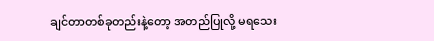ချင်တာတစ်ခုတည်းနဲ့တော့ အတည်ပြုလို့ မရသေး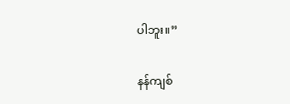ပါဘူး။”

နန်ကျစ်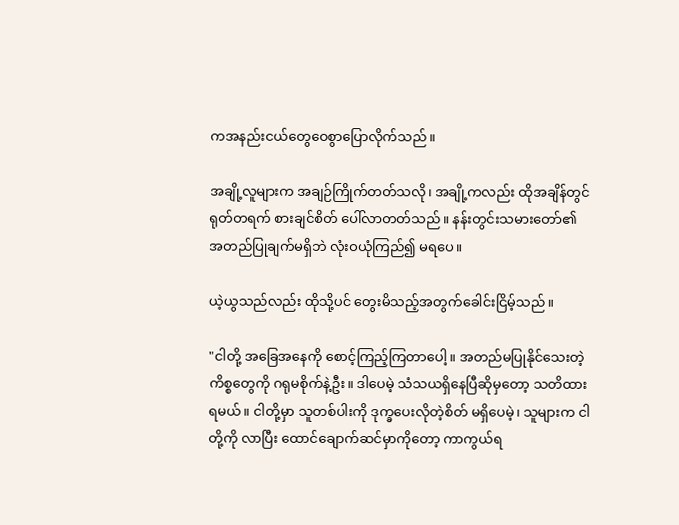ကအနည်းငယ်တွေဝေစွာပြောလိုက်သည်။

အချို့လူများက အချဉ်ကြိုက်တတ်သလို၊ အချို့ကလည်း ထိုအချိန်တွင် ရုတ်တရက် စားချင်စိတ် ပေါ်လာတတ်သည်။ နန်းတွင်းသမားတော်၏ အတည်ပြုချက်မရှိဘဲ လုံးဝယုံကြည်၍ မရပေ။

ယဲ့ယွသည်လည်း ထိုသို့ပင် တွေးမိသည့်အတွက်ခေါင်းငြိမ့်သည်။

"ငါတို့ အခြေအနေကို စောင့်ကြည့်ကြတာပေါ့။ အတည်မပြုနိုင်သေးတဲ့ ကိစ္စတွေကို ဂရုမစိုက်နဲ့ဦး။ ဒါပေမဲ့ သံသယရှိနေပြီဆိုမှတော့ သတိထားရမယ်။ ငါတို့မှာ သူတစ်ပါးကို ဒုက္ခပေးလိုတဲ့စိတ် မရှိပေမဲ့၊ သူများက ငါတို့ကို လာပြီး ထောင်ချောက်ဆင်မှာကိုတော့ ကာကွယ်ရ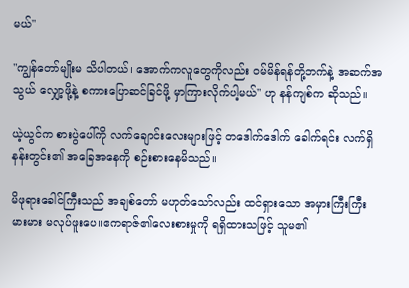မယ်"

"ကျွန်တော်မျိုးမ သိပါတယ်၊ အောက်ကလူတွေကိုလည်း ဝမ်မိန်ရန်တို့ဘက်နဲ့ အဆက်အသွယ် လျှော့ဖို့နဲ့ စကားပြောဆင်ခြင်ဖို့ မှာကြားလိုက်ပါ့မယ်" ဟု နန်ကျစ်က ဆိုသည်။

ယဲ့ယွင်က စားပွဲပေါ်ကို လက်ချောင်းလေးများဖြင့် တဒေါက်ဒေါက် ခေါက်ရင်း လက်ရှိနန်းတွင်း၏ အခြေအနေကို စဉ်းစားနေမိသည်။

မိဖုရားခေါင်ကြီးသည် အချစ်တော် မဟုတ်သော်လည်း ထင်ရှားသော အမှားကြီးကြီးမားမား မလုပ်ဖူးပေ။ဧကရာဇ်၏လေးစားမှုကို ရရှိထားသဖြင့် သူမ၏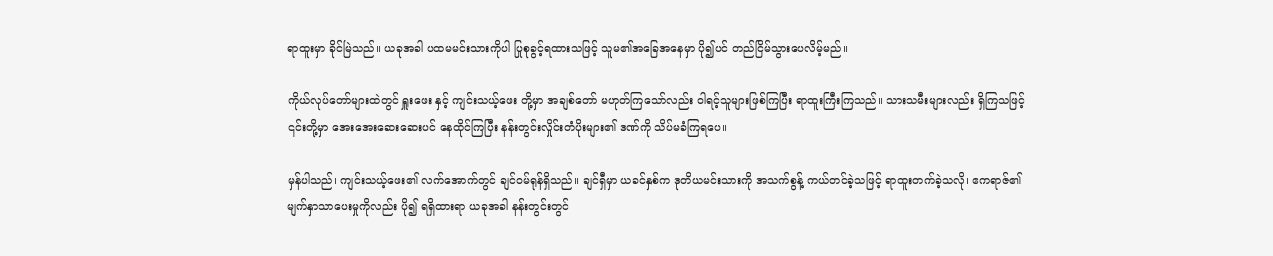ရာထူးမှာ ခိုင်မြဲသည်။ ယခုအခါ ပထမမင်းသားကိုပါ ပြုစုခွင့်ရထားသဖြင့် သူမ၏အခြေအနေမှာ ပို၍ပင် တည်ငြိမ်သွားပေလိမ့်မည်။

ကိုယ်လုပ်တော်များထဲတွင် ရှူးဖေး နှင့် ကျင်းသယ့်ဖေး တို့မှာ အချစ်တော် မဟုတ်ကြသော်လည်း ဝါရင့်သူများဖြစ်ကြပြီး ရာထူးကြီးကြသည်။ သားသမီးများလည်း ရှိကြသဖြင့် ၎င်းတို့မှာ အေးအေးဆေးဆေးပင် နေထိုင်ကြပြီး နန်းတွင်းလှိုင်းတံပိုးများ၏ ဒဏ်ကို သိပ်မခံကြရပေ။

မှန်ပါသည်၊ ကျင်းသယ့်ဖေး၏ လက်အောက်တွင် ချင်ဝမ်ရုန်ရှိသည်။ ချင်ရှီမှာ ယခင်နှစ်က ဒုတိယမင်းသားကို အသက်စွန့် ကယ်တင်ခဲ့သဖြင့် ရာထူးတက်ခဲ့သလို၊ ဧကရာဇ်၏ မျက်နှာသာပေးမှုကိုလည်း ပို၍ ရရှိထားရာ ယခုအခါ နန်းတွင်းတွင်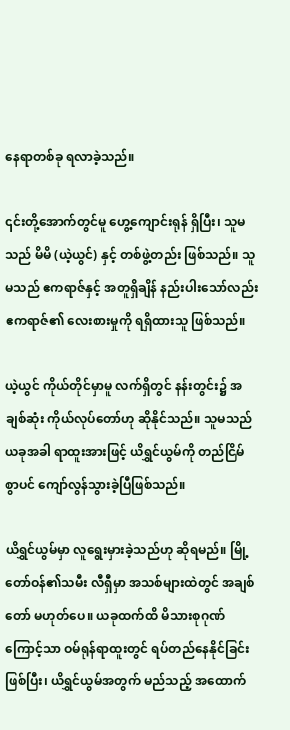နေရာတစ်ခု ရလာခဲ့သည်။

၎င်းတို့အောက်တွင်မူ ဟွေ့ကျောင်းရုန် ရှိပြီး၊ သူမသည် မိမိ (ယဲ့ယွင်) နှင့် တစ်ဖွဲ့တည်း ဖြစ်သည်။ သူမသည် ဧကရာဇ်နှင့် အတူရှိချိန် နည်းပါးသော်လည်း ဧကရာဇ်၏ လေးစားမှုကို ရရှိထားသူ ဖြစ်သည်။

ယဲ့ယွင် ကိုယ်တိုင်မှာမူ လက်ရှိတွင် နန်းတွင်း၌ အချစ်ဆုံး ကိုယ်လုပ်တော်ဟု ဆိုနိုင်သည်။ သူမသည် ယခုအခါ ရာထူးအားဖြင့် ယိရွှင်ယွမ်ကို တည်ငြိမ်စွာပင် ကျော်လွန်သွားခဲ့ပြီဖြစ်သည်။

ယိရွှင်ယွမ်မှာ လူရွေးမှားခဲ့သည်ဟု ဆိုရမည်။ မြို့တော်ဝန်၏သမီး လီရှီမှာ အသစ်များထဲတွင် အချစ်တော် မဟုတ်ပေ။ ယခုထက်ထိ မိသားစုဂုဏ်ကြောင့်သာ ဝမ်ရုန်ရာထူးတွင် ရပ်တည်နေနိုင်ခြင်း ဖြစ်ပြီး၊ ယိရွှင်ယွမ်အတွက် မည်သည့် အထောက်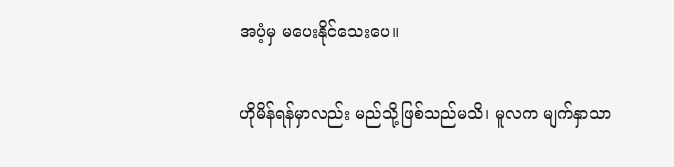အပံ့မှ မပေးနိုင်သေးပေ။

ဟိုမိန်ရန်မှာလည်း မည်သို့ဖြစ်သည်မသိ၊ မူလက မျက်နှာသာ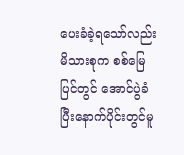ပေးခံခဲ့ရသော်လည်း မိသားစုက စစ်မြေပြင်တွင် အောင်ပွဲခံပြီးနောက်ပိုင်းတွင်မူ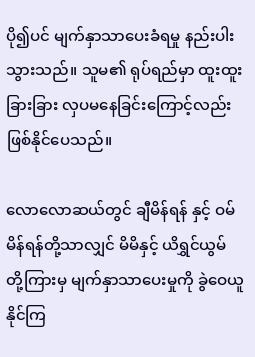ပို၍ပင် မျက်နှာသာပေးခံရမှု နည်းပါးသွားသည်။ သူမ၏ ရုပ်ရည်မှာ ထူးထူးခြားခြား လှပမနေခြင်းကြောင့်လည်း ဖြစ်နိုင်ပေသည်။

လောလောဆယ်တွင် ချီမိန်ရန် နှင့် ဝမ်မိန်ရန်တို့သာလျှင် မိမိနှင့် ယိရွှင်ယွမ်တို့ကြားမှ မျက်နှာသာပေးမှုကို ခွဲဝေယူနိုင်ကြ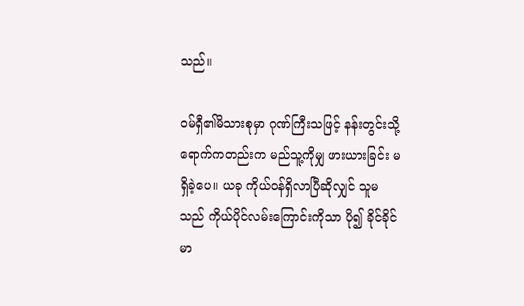သည်။

ဝမ်ရှီ၏မိသားစုမှာ ဂုဏ်ကြီးသဖြင့် နန်းတွင်းသို့ ရောက်ကတည်းက မည်သူ့ကိုမျှ ဖားယားခြင်း မရှိခဲ့ပေ။ ယခု ကိုယ်ဝန်ရှိလာပြီဆိုလျှင် သူမသည် ကိုယ်ပိုင်လမ်းကြောင်းကိုသာ ပို၍ ခိုင်ခိုင်မာ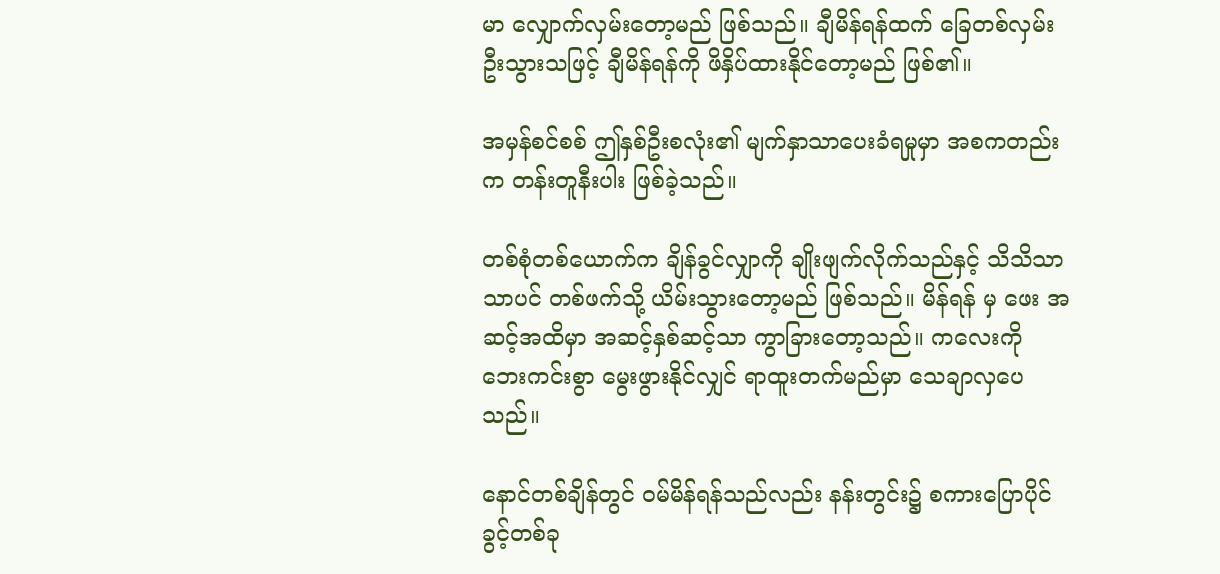မာ လျှောက်လှမ်းတော့မည် ဖြစ်သည်။ ချီမိန်ရန်ထက် ခြေတစ်လှမ်း ဦးသွားသဖြင့် ချီမိန်ရန်ကို ဖိနှိပ်ထားနိုင်တော့မည် ဖြစ်၏။

အမှန်စင်စစ် ဤနှစ်ဦးစလုံး၏ မျက်နှာသာပေးခံရမှုမှာ အစကတည်းက တန်းတူနီးပါး ဖြစ်ခဲ့သည်။

တစ်စုံတစ်ယောက်က ချိန်ခွင်လျှာကို ချိုးဖျက်လိုက်သည်နှင့် သိသိသာသာပင် တစ်ဖက်သို့ ယိမ်းသွားတော့မည် ဖြစ်သည်။ မိန်ရန် မှ ဖေး အဆင့်အထိမှာ အဆင့်နှစ်ဆင့်သာ ကွာခြားတော့သည်။ ကလေးကို ဘေးကင်းစွာ မွေးဖွားနိုင်လျှင် ရာထူးတက်မည်မှာ သေချာလှပေသည်။

နောင်တစ်ချိန်တွင် ဝမ်မိန်ရန်သည်လည်း နန်းတွင်း၌ စကားပြောပိုင်ခွင့်တစ်ခု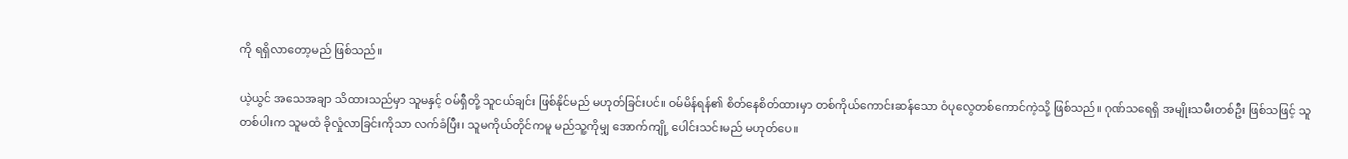ကို ရရှိလာတော့မည် ဖြစ်သည်။

ယဲ့ယွင် အသေအချာ သိထားသည်မှာ သူမနှင့် ဝမ်ရှီတို့ သူငယ်ချင်း ဖြစ်နိုင်မည် မဟုတ်ခြင်းပင်။ ဝမ်မိန်ရန်၏ စိတ်နေစိတ်ထားမှာ တစ်ကိုယ်ကောင်းဆန်သော ဝံပုလွေတစ်ကောင်ကဲ့သို့ ဖြစ်သည်။ ဂုဏ်သရေရှိ အမျိုးသမီးတစ်ဦး ဖြစ်သဖြင့် သူတစ်ပါးက သူမထံ ခိုလှုံလာခြင်းကိုသာ လက်ခံပြီး၊ သူမကိုယ်တိုင်ကမူ မည်သူ့ကိုမျှ အောက်ကျို့ ပေါင်းသင်းမည် မဟုတ်ပေ။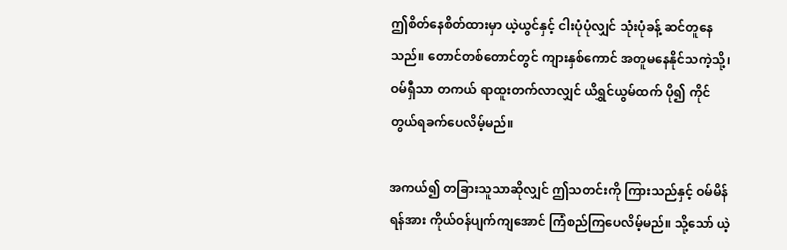ဤစိတ်နေစိတ်ထားမှာ ယဲ့ယွင်နှင့် ငါးပုံပုံလျှင် သုံးပုံခန့် ဆင်တူနေသည်။ တောင်တစ်တောင်တွင် ကျားနှစ်ကောင် အတူမနေနိုင်သကဲ့သို့၊ ဝမ်ရှီသာ တကယ် ရာထူးတက်လာလျှင် ယိရွှင်ယွမ်ထက် ပို၍ ကိုင်တွယ်ရခက်ပေလိမ့်မည်။

အကယ်၍ တခြားသူသာဆိုလျှင် ဤသတင်းကို ကြားသည်နှင့် ဝမ်မိန်ရန်အား ကိုယ်ဝန်ပျက်ကျအောင် ကြံစည်ကြပေလိမ့်မည်။ သို့သော် ယဲ့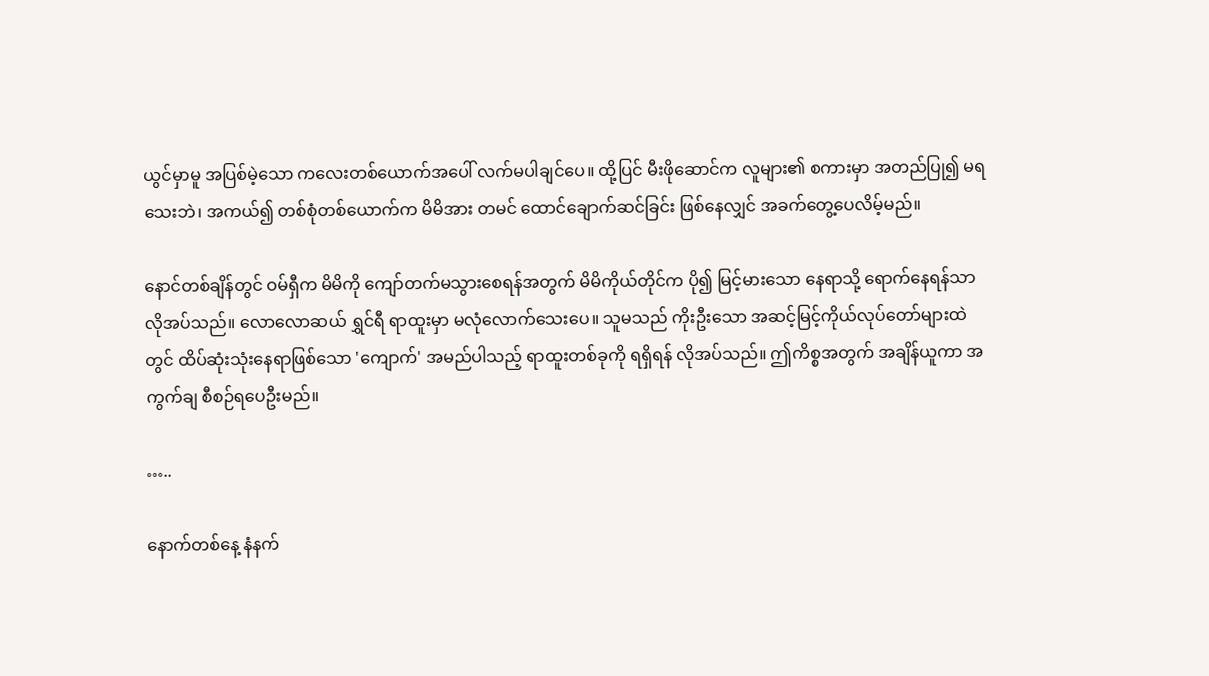ယွင်မှာမူ အပြစ်မဲ့သော ကလေးတစ်ယောက်အပေါ် လက်မပါချင်ပေ။ ထို့ပြင် မီးဖိုဆောင်က လူများ၏ စကားမှာ အတည်ပြု၍ မရသေးဘဲ၊ အကယ်၍ တစ်စုံတစ်ယောက်က မိမိအား တမင် ထောင်ချောက်ဆင်ခြင်း ဖြစ်နေလျှင် အခက်တွေ့ပေလိမ့်မည်။

နောင်တစ်ချိန်တွင် ဝမ်ရှီက မိမိကို ကျော်တက်မသွားစေရန်အတွက် မိမိကိုယ်တိုင်က ပို၍ မြင့်မားသော နေရာသို့ ရောက်နေရန်သာ လိုအပ်သည်။ လောလောဆယ် ရွှင်ရီ ရာထူးမှာ မလုံလောက်သေးပေ။ သူမသည် ကိုးဦးသော အဆင့်မြင့်ကိုယ်လုပ်တော်များထဲတွင် ထိပ်ဆုံးသုံးနေရာဖြစ်သော 'ကျောက်' အမည်ပါသည့် ရာထူးတစ်ခုကို ရရှိရန် လိုအပ်သည်။ ဤကိစ္စအတွက် အချိန်ယူကာ အကွက်ချ စီစဉ်ရပေဦးမည်။

…..

နောက်တစ်နေ့ နံနက်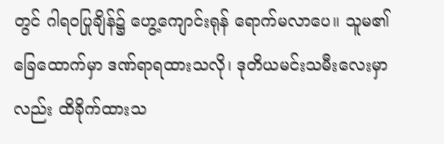တွင် ဂါရဝပြုချိန်၌ ဟွေ့ကျောင်းရုန် ရောက်မလာပေ။ သူမ၏ခြေထောက်မှာ ဒဏ်ရာရထားသလို၊ ဒုတိယမင်းသမီးလေးမှာလည်း ထိခိုက်ထားသ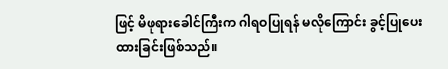ဖြင့် မိဖုရားခေါင်ကြီးက ဂါရဝပြုရန် မလိုကြောင်း ခွင့်ပြုပေးထားခြင်းဖြစ်သည်။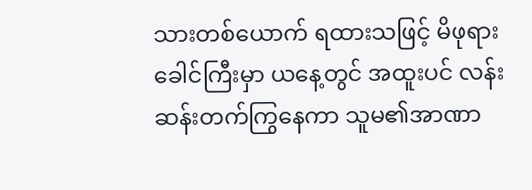သားတစ်ယောက် ရထားသဖြင့် မိဖုရားခေါင်ကြီးမှာ ယနေ့တွင် အထူးပင် လန်းဆန်းတက်ကြွနေကာ သူမ၏အာဏာ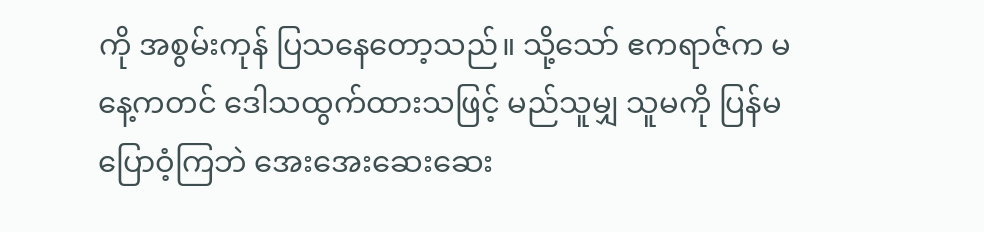ကို အစွမ်းကုန် ပြသနေတော့သည်။ သို့သော် ဧကရာဇ်က မနေ့ကတင် ဒေါသထွက်ထားသဖြင့် မည်သူမျှ သူမကို ပြန်မပြောဝံ့ကြဘဲ အေးအေးဆေးဆေး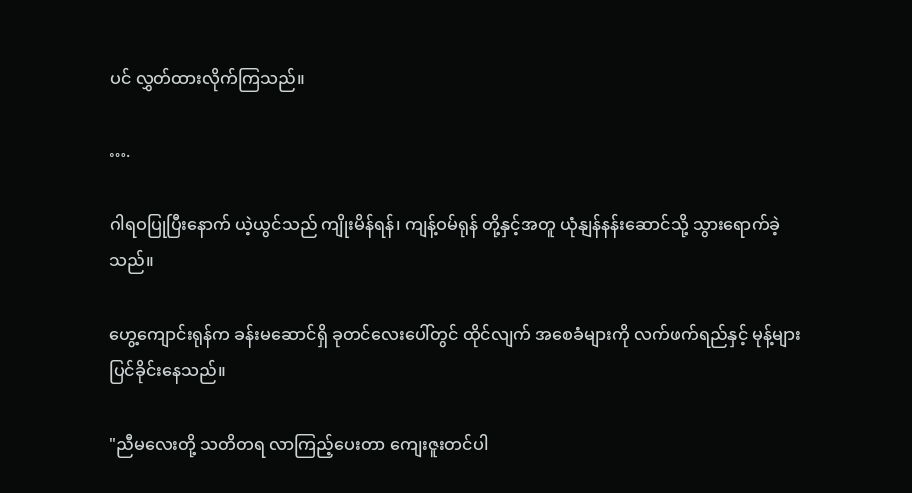ပင် လွှတ်ထားလိုက်ကြသည်။

….

ဂါရဝပြုပြီးနောက် ယဲ့ယွင်သည် ကျိုးမိန်ရန်၊ ကျန့်ဝမ်ရုန် တို့နှင့်အတူ ယုံနျန်နန်းဆောင်သို့ သွားရောက်ခဲ့သည်။

ဟွေ့ကျောင်းရုန်က ခန်းမဆောင်ရှိ ခုတင်လေးပေါ်တွင် ထိုင်လျက် အစေခံများကို လက်ဖက်ရည်နှင့် မုန့်များ ပြင်ခိုင်းနေသည်။

"ညီမလေးတို့ သတိတရ လာကြည့်ပေးတာ ကျေးဇူးတင်ပါ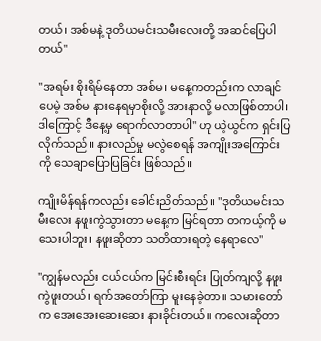တယ်၊ အစ်မနဲ့ ဒုတိယမင်းသမီးလေးတို့ အဆင်ပြေပါတယ်"

"အရမ်း စိုးရိမ်နေတာ အစ်မ၊ မနေ့ကတည်းက လာချင်ပေမဲ့ အစ်မ နားနေရမှာစိုးလို့ အားနာလို့ မလာဖြစ်တာပါ၊ ဒါကြောင့် ဒီနေ့မှ ရောက်လာတာပါ" ဟု ယဲ့ယွင်က ရှင်းပြလိုက်သည်။ နားလည်မှု မလွဲစေရန် အကျိုးအကြောင်းကို သေချာပြောပြခြင်း ဖြစ်သည်။

ကျိုးမိန်ရန်ကလည်း ခေါင်းညိတ်သည်။ "ဒုတိယမင်းသမီးလေး နဖူးကွဲသွားတာ မနေ့က မြင်ရတာ တကယ့်ကို မသေးပါဘူး၊ နဖူးဆိုတာ သတိထားရတဲ့ နေရာလေ"

"ကျွန်မလည်း ငယ်ငယ်က မြင်းစီးရင်း ပြုတ်ကျလို့ နဖူးကွဲဖူးတယ်၊ ရက်အတော်ကြာ မူးနေခဲ့တာ။ သမားတော်က အေးအေးဆေးဆေး နားခိုင်းတယ်။ ကလေးဆိုတာ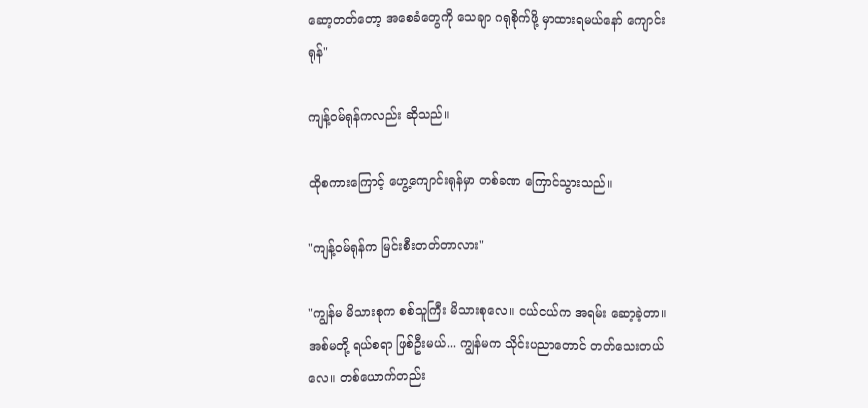ဆော့တတ်တော့ အစေခံတွေကို သေချာ ဂရုစိုက်ဖို့ မှာထားရမယ်နော် ကျောင်းရုန်"

ကျန့်ဝမ်ရုန်ကလည်း ဆိုသည်။

ထိုစကားကြောင့် ဟွေ့ကျောင်းရုန်မှာ တစ်ခဏ ကြောင်သွားသည်။

"ကျန့်ဝမ်ရုန်က မြင်းစီးတတ်တာလား"

"ကျွန်မ မိသားစုက စစ်သူကြီး မိသားစုလေ။ ငယ်ငယ်က အရမ်း ဆော့ခဲ့တာ။ အစ်မတို့ ရယ်စရာ ဖြစ်ဦးမယ်... ကျွန်မက သိုင်းပညာတောင် တတ်သေးတယ်လေ။ တစ်ယောက်တည်း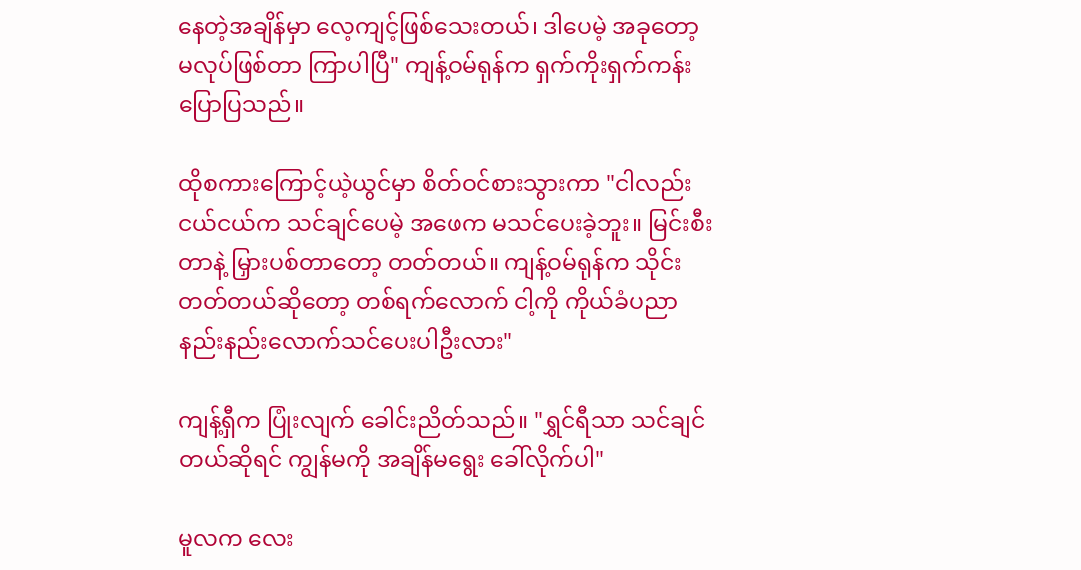နေတဲ့အချိန်မှာ လေ့ကျင့်ဖြစ်သေးတယ်၊ ဒါပေမဲ့ အခုတော့ မလုပ်ဖြစ်တာ ကြာပါပြီ" ကျန့်ဝမ်ရုန်က ရှက်ကိုးရှက်ကန်း ပြောပြသည်။

ထိုစကားကြောင့်ယဲ့ယွင်မှာ စိတ်ဝင်စားသွားကာ "ငါလည်းငယ်ငယ်က သင်ချင်ပေမဲ့ အဖေက မသင်ပေးခဲ့ဘူး။ မြင်းစီးတာနဲ့ မြှားပစ်တာတော့ တတ်တယ်။ ကျန့်ဝမ်ရုန်က သိုင်းတတ်တယ်ဆိုတော့ တစ်ရက်လောက် ငါ့ကို ကိုယ်ခံပညာ နည်းနည်းလောက်သင်ပေးပါဦးလား"

ကျန့်ရှီက ပြုံးလျက် ခေါင်းညိတ်သည်။ "ရွှင်ရီသာ သင်ချင်တယ်ဆိုရင် ကျွန်မကို အချိန်မရွေး ခေါ်လိုက်ပါ"

မူလက လေး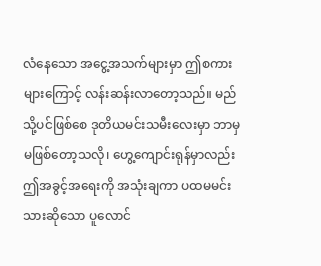လံနေသော အငွေ့အသက်များမှာ ဤစကားများကြောင့် လန်းဆန်းလာတော့သည်။ မည်သို့ပင်ဖြစ်စေ ဒုတိယမင်းသမီးလေးမှာ ဘာမှ မဖြစ်တော့သလို၊ ဟွေ့ကျောင်းရုန်မှာလည်း ဤအခွင့်အရေးကို အသုံးချကာ ပထမမင်းသားဆိုသော ပူလောင်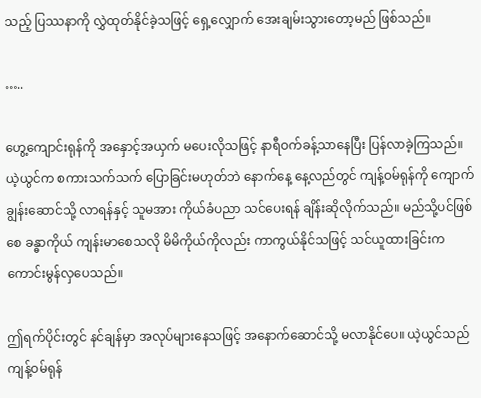သည့် ပြဿနာကို လွှဲထုတ်နိုင်ခဲ့သဖြင့် ရှေ့လျှောက် အေးချမ်းသွားတော့မည် ဖြစ်သည်။

…..

ဟွေ့ကျောင်းရုန်ကို အနှောင့်အယှက် မပေးလိုသဖြင့် နာရီဝက်ခန့်သာနေပြီး ပြန်လာခဲ့ကြသည်။ ယဲ့ယွင်က စကားသက်သက် ပြောခြင်းမဟုတ်ဘဲ နောက်နေ့ နေ့လည်တွင် ကျန့်ဝမ်ရုန်ကို ကျောက်ချွန်းဆောင်သို့ လာရန်နှင့် သူမအား ကိုယ်ခံပညာ သင်ပေးရန် ချိန်းဆိုလိုက်သည်။ မည်သို့ပင်ဖြစ်စေ ခန္ဓာကိုယ် ကျန်းမာစေသလို မိမိကိုယ်ကိုလည်း ကာကွယ်နိုင်သဖြင့် သင်ယူထားခြင်းက ကောင်းမွန်လှပေသည်။

ဤရက်ပိုင်းတွင် နင်ချန်မှာ အလုပ်များနေသဖြင့် အနောက်ဆောင်သို့ မလာနိုင်ပေ။ ယဲ့ယွင်သည် ကျန့်ဝမ်ရုန်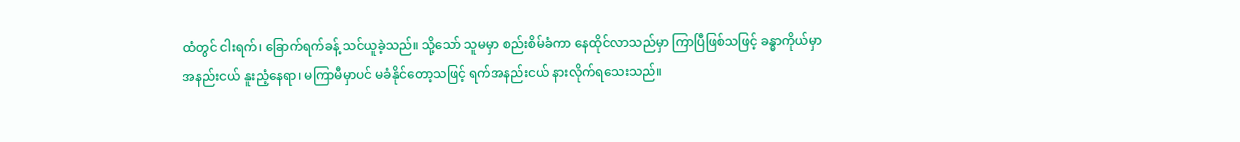ထံတွင် ငါးရက်၊ ခြောက်ရက်ခန့် သင်ယူခဲ့သည်။ သို့သော် သူမမှာ စည်းစိမ်ခံကာ နေထိုင်လာသည်မှာ ကြာပြီဖြစ်သဖြင့် ခန္ဓာကိုယ်မှာ အနည်းငယ် နူးညံ့နေရာ၊ မကြာမီမှာပင် မခံနိုင်တော့သဖြင့် ရက်အနည်းငယ် နားလိုက်ရသေးသည်။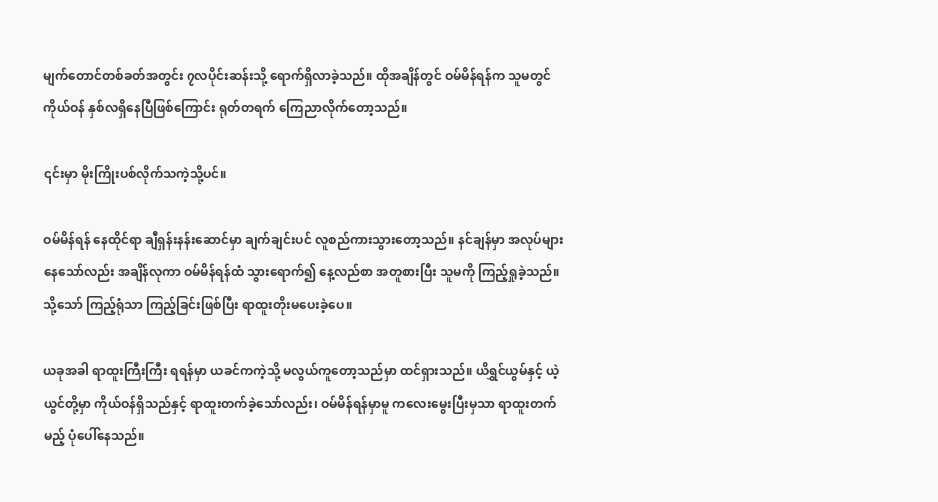မျက်တောင်တစ်ခတ်အတွင်း ၇လပိုင်းဆန်းသို့ ရောက်ရှိလာခဲ့သည်။ ထိုအချိန်တွင် ဝမ်မိန်ရန်က သူမတွင် ကိုယ်ဝန် နှစ်လရှိနေပြီဖြစ်ကြောင်း ရုတ်တရက် ကြေညာလိုက်တော့သည်။

၎င်းမှာ မိုးကြိုးပစ်လိုက်သကဲ့သို့ပင်။

ဝမ်မိန်ရန် နေထိုင်ရာ ချီရှန်းနန်းဆောင်မှာ ချက်ချင်းပင် လူစည်ကားသွားတော့သည်။ နင်ချန်မှာ အလုပ်များနေသော်လည်း အချိန်လုကာ ဝမ်မိန်ရန်ထံ သွားရောက်၍ နေ့လည်စာ အတူစားပြီး သူမကို ကြည့်ရှုခဲ့သည်။ သို့သော် ကြည့်ရုံသာ ကြည့်ခြင်းဖြစ်ပြီး ရာထူးတိုးမပေးခဲ့ပေ။

ယခုအခါ ရာထူးကြီးကြီး ရရန်မှာ ယခင်ကကဲ့သို့ မလွယ်ကူတော့သည်မှာ ထင်ရှားသည်။ ယိရွှင်ယွမ်နှင့် ယဲ့ယွင်တို့မှာ ကိုယ်ဝန်ရှိသည်နှင့် ရာထူးတက်ခဲ့သော်လည်း၊ ဝမ်မိန်ရန်မှာမူ ကလေးမွေးပြီးမှသာ ရာထူးတက်မည့် ပုံပေါ်နေသည်။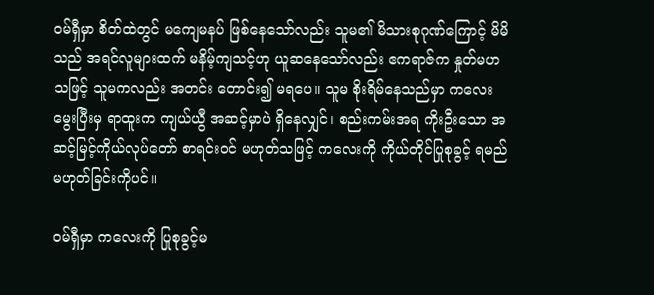ဝမ်ရှီမှာ စိတ်ထဲတွင် မကျေမနပ် ဖြစ်နေသော်လည်း သူမ၏ မိသားစုဂုဏ်ကြောင့် မိမိသည် အရင်လူများထက် မနိမ့်ကျသင့်ဟု ယူဆနေသော်လည်း ဧကရာဇ်က နှုတ်မဟသဖြင့် သူမကလည်း အတင်း တောင်း၍ မရပေ။ သူမ စိုးရိမ်နေသည်မှာ ကလေးမွေးပြီးမှ ရာထူးက ကျယ်ယွီ အဆင့်မှာပဲ ရှိနေလျှင်၊ စည်းကမ်းအရ ကိုးဦးသော အဆင့်မြင့်ကိုယ်လုပ်တော် စာရင်းဝင် မဟုတ်သဖြင့် ကလေးကို ကိုယ်တိုင်ပြုစုခွင့် ရမည်မဟုတ်ခြင်းကိုပင်။

ဝမ်ရှီမှာ ကလေးကို ပြုစုခွင့်မ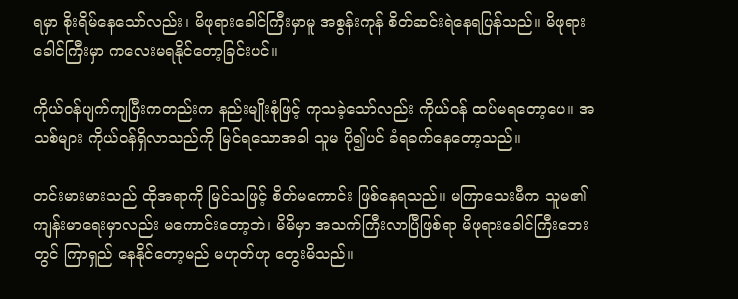ရမှာ စိုးရိမ်နေသော်လည်း၊ မိဖုရားခေါင်ကြီးမှာမူ အစွန်းကုန် စိတ်ဆင်းရဲနေရပြန်သည်။ မိဖုရားခေါင်ကြီးမှာ ကလေးမရနိုင်တော့ခြင်းပင်။

ကိုယ်ဝန်ပျက်ကျပြီးကတည်းက နည်းမျိုးစုံဖြင့် ကုသခဲ့သော်လည်း ကိုယ်ဝန် ထပ်မရတော့ပေ။ အသစ်များ ကိုယ်ဝန်ရှိလာသည်ကို မြင်ရသောအခါ သူမ ပို၍ပင် ခံရခက်နေတော့သည်။

တင်းမားမားသည် ထိုအရာကို မြင်သဖြင့် စိတ်မကောင်း ဖြစ်နေရသည်။ မကြာသေးမီက သူမ၏ ကျန်းမာရေးမှာလည်း မကောင်းတော့ဘဲ၊ မိမိမှာ အသက်ကြီးလာပြီဖြစ်ရာ မိဖုရားခေါင်ကြီးဘေးတွင် ကြာရှည် နေနိုင်တော့မည် မဟုတ်ဟု တွေးမိသည်။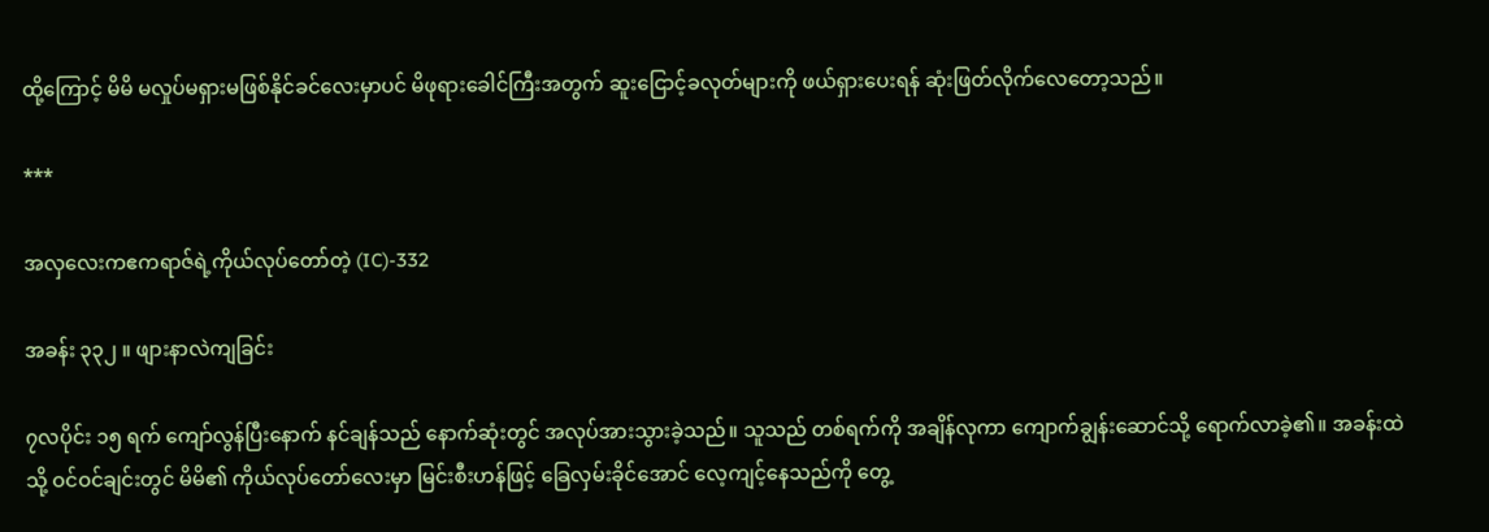ထို့ကြောင့် မိမိ မလှုပ်မရှားမဖြစ်နိုင်ခင်လေးမှာပင် မိဖုရားခေါင်ကြီးအတွက် ဆူးငြောင့်ခလုတ်များကို ဖယ်ရှားပေးရန် ဆုံးဖြတ်လိုက်လေတော့သည်။

***

အလှလေးကဧကရာဇ်ရဲ့ကိုယ်လုပ်တော်တဲ့ (IC)-332

အခန်း ၃၃၂ ။ ဖျားနာလဲကျခြင်း

၇လပိုင်း ၁၅ ရက် ကျော်လွန်ပြီးနောက် နင်ချန်သည် နောက်ဆုံးတွင် အလုပ်အားသွားခဲ့သည်။ သူသည် တစ်ရက်ကို အချိန်လုကာ ကျောက်ချွန်းဆောင်သို့ ရောက်လာခဲ့၏။ အခန်းထဲသို့ ဝင်ဝင်ချင်းတွင် မိမိ၏ ကိုယ်လုပ်တော်လေးမှာ မြင်းစီးဟန်ဖြင့် ခြေလှမ်းခိုင်အောင် လေ့ကျင့်နေသည်ကို တွေ့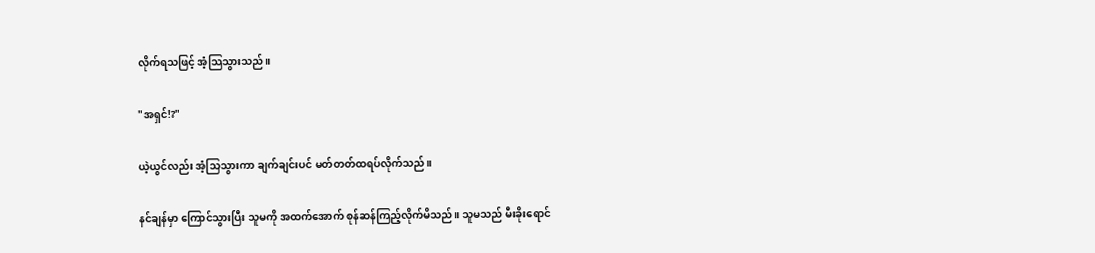လိုက်ရသဖြင့် အံ့သြသွားသည်။

"အရှင်!?"

ယဲ့ယွင်လည်း အံ့သြသွားကာ ချက်ချင်းပင် မတ်တတ်ထရပ်လိုက်သည်။

နင်ချန်မှာ ကြောင်သွားပြီး သူမကို အထက်အောက် စုန်ဆန်ကြည့်လိုက်မိသည်။ သူမသည် မီးခိုးရောင်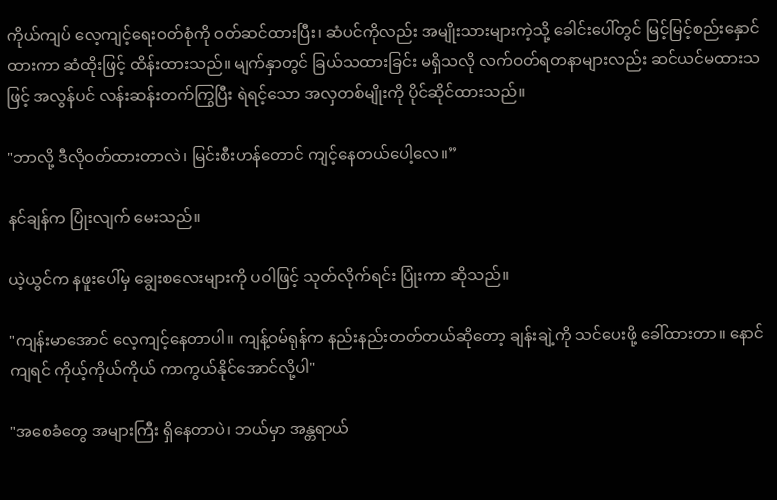ကိုယ်ကျပ် လေ့ကျင့်ရေးဝတ်စုံကို ဝတ်ဆင်ထားပြီး၊ ဆံပင်ကိုလည်း အမျိုးသားများကဲ့သို့ ခေါင်းပေါ်တွင် မြင့်မြင့်စည်းနှောင်ထားကာ ဆံထိုးဖြင့် ထိန်းထားသည်။ မျက်နှာတွင် ခြယ်သထားခြင်း မရှိသလို လက်ဝတ်ရတနာများလည်း ဆင်ယင်မထားသဖြင့် အလွန်ပင် လန်းဆန်းတက်ကြွပြီး ရဲရင့်သော အလှတစ်မျိုးကို ပိုင်ဆိုင်ထားသည်။

"ဘာလို့ ဒီလိုဝတ်ထားတာလဲ၊ မြင်းစီးဟန်တောင် ကျင့်နေတယ်ပေါ့လေ။”

နင်ချန်က ပြုံးလျက် မေးသည်။

ယဲ့ယွင်က နဖူးပေါ်မှ ချွေးစလေးများကို ပဝါဖြင့် သုတ်လိုက်ရင်း ပြုံးကာ ဆိုသည်။

"ကျန်းမာအောင် လေ့ကျင့်နေတာပါ။ ကျန့်ဝမ်ရုန်က နည်းနည်းတတ်တယ်ဆိုတော့ ချန်းချဲ့ကို သင်ပေးဖို့ ခေါ်ထားတာ။ နောင်ကျရင် ကိုယ့်ကိုယ်ကိုယ် ကာကွယ်နိုင်အောင်လို့ပါ"

"အစေခံတွေ အများကြီး ရှိနေတာပဲ၊ ဘယ်မှာ အန္တရာယ်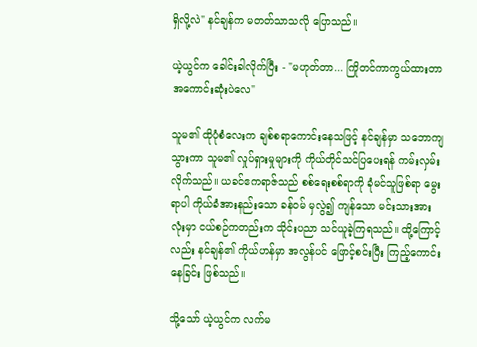ရှိလို့လဲ" နင်ချန်က မတတ်သာသလို ပြောသည်။

ယဲ့ယွင်က ခေါင်းခါလိုက်ပြီး - "မဟုတ်တာ... ကြိုတင်ကာကွယ်ထားတာ အကောင်းဆုံးပဲလေ"

သူမ၏ ထိုပုံစံလေးက ချစ်စရာကောင်းနေသဖြင့် နင်ချန်မှာ သဘောကျသွားကာ သူမ၏ လှုပ်ရှားမှုများကို ကိုယ်တိုင်သင်ပြပေးရန် ကမ်းလှမ်းလိုက်သည်။ ယခင်ဧကရာဇ်သည် စစ်ရေးစစ်ရာကို ခုံမင်သူဖြစ်ရာ မွေးရာပါ ကိုယ်ခံအားနည်းသော ခန်ဝမ် မှလွဲ၍ ကျန်သော မင်းသားအားလုံးမှာ ငယ်စဉ်ကတည်းက သိုင်းပညာ သင်ယူခဲ့ကြရသည်။ ထို့ကြောင့်လည်း နင်ချန်၏ ကိုယ်ဟန်မှာ အလွန်ပင် ဖြောင့်စင်းပြီး ကြည့်ကောင်းနေခြင်း ဖြစ်သည်။

သို့သော် ယဲ့ယွင်က လက်မ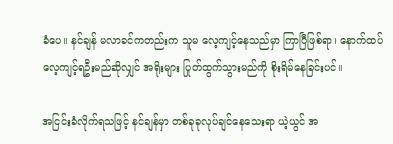ခံပေ။ နင်ချန် မလာခင်ကတည်းက သူမ လေ့ကျင့်နေသည်မှာ ကြာပြီဖြစ်ရာ၊ နောက်ထပ် လေ့ကျင့်ရဦးမည်ဆိုလျှင် အရိုးများ ပြုတ်ထွက်သွားမည်ကို စိုးရိမ်နေခြင်းပင်။

အငြင်းခံလိုက်ရသဖြင့် နင်ချန်မှာ တစ်ခုခုလုပ်ချင်နေသေးရာ ယဲ့ယွင် အ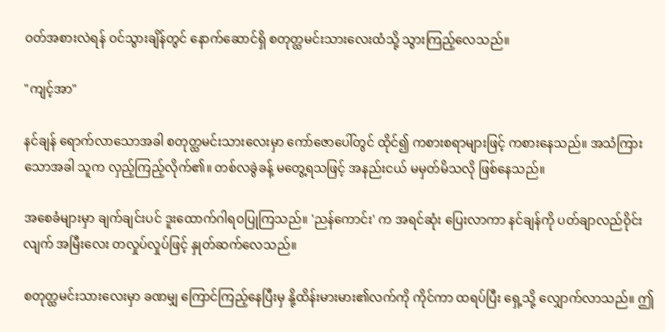ဝတ်အစားလဲရန် ဝင်သွားချိန်တွင် နောက်ဆောင်ရှိ စတုတ္ထမင်းသားလေးထံသို့ သွားကြည့်လေသည်။

"ကျင့်အာ"

နင်ချန် ရောက်လာသောအခါ စတုတ္ထမင်းသားလေးမှာ ကော်ဇောပေါ်တွင် ထိုင်၍ ကစားစရာများဖြင့် ကစားနေသည်။ အသံကြားသောအခါ သူက လှည့်ကြည့်လိုက်၏။ တစ်လခွဲခန့် မတွေ့ရသဖြင့် အနည်းငယ် မမှတ်မိသလို ဖြစ်နေသည်။

အစေခံများမှာ ချက်ချင်းပင် ဒူးထောက်ဂါရဝပြုကြသည်။ 'ညန်ကောင်း' က အရင်ဆုံး ပြေးလာကာ နင်ချန်ကို ပတ်ချာလည်ဝိုင်းလျက် အမြီးလေး တလှုပ်လှုပ်ဖြင့် နှုတ်ဆက်လေသည်။

စတုတ္ထမင်းသားလေးမှာ ခဏမျှ ကြောင်ကြည့်နေပြီးမှ နို့ထိန်းမားမား၏လက်ကို ကိုင်ကာ ထရပ်ပြီး ရှေ့သို့ လျှောက်လာသည်။ ဤ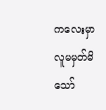ကလေးမှာ လူမမှတ်မိသော်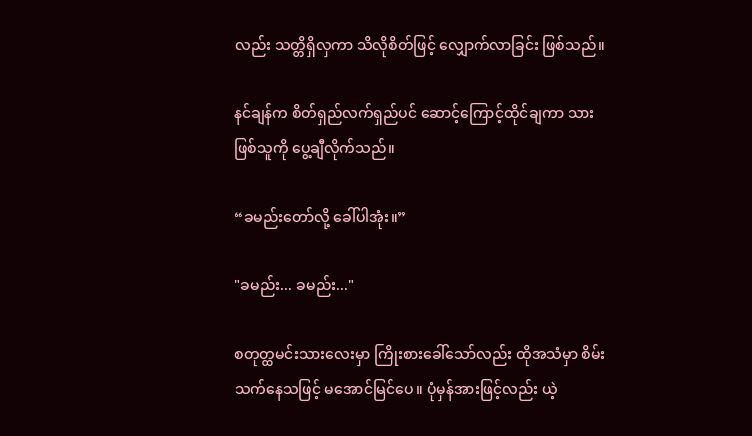လည်း သတ္တိရှိလှကာ သိလိုစိတ်ဖြင့် လျှောက်လာခြင်း ဖြစ်သည်။

နင်ချန်က စိတ်ရှည်လက်ရှည်ပင် ဆောင့်ကြောင့်ထိုင်ချကာ သားဖြစ်သူကို ပွေ့ချီလိုက်သည်။

“ခမည်းတော်လို့ ခေါ်ပါအုံး။”

"ခမည်း... ခမည်း..."

စတုတ္ထမင်းသားလေးမှာ ကြိုးစားခေါ်သော်လည်း ထိုအသံမှာ စိမ်းသက်နေသဖြင့် မအောင်မြင်ပေ။ ပုံမှန်အားဖြင့်လည်း ယဲ့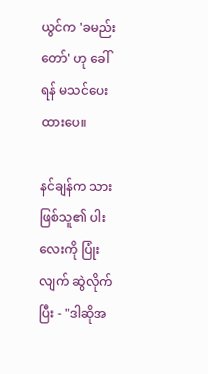ယွင်က 'ခမည်းတော်' ဟု ခေါ်ရန် မသင်ပေးထားပေ။

နင်ချန်က သားဖြစ်သူ၏ ပါးလေးကို ပြုံးလျက် ဆွဲလိုက်ပြီး - "ဒါဆိုအ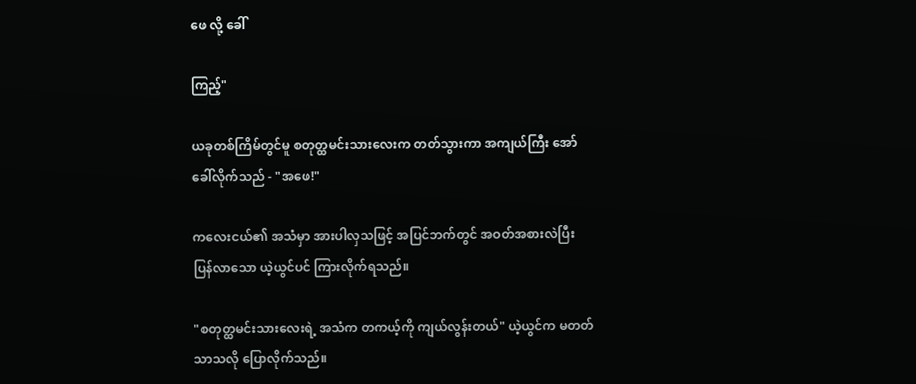ဖေ လို့ ခေါ်

ကြည့်"

ယခုတစ်ကြိမ်တွင်မူ စတုတ္ထမင်းသားလေးက တတ်သွားကာ အကျယ်ကြီး အော်ခေါ်လိုက်သည် - "အဖေ!"

ကလေးငယ်၏ အသံမှာ အားပါလှသဖြင့် အပြင်ဘက်တွင် အဝတ်အစားလဲပြီး ပြန်လာသော ယဲ့ယွင်ပင် ကြားလိုက်ရသည်။

"စတုတ္ထမင်းသားလေးရဲ့ အသံက တကယ့်ကို ကျယ်လွန်းတယ်" ယဲ့ယွင်က မတတ်သာသလို ပြောလိုက်သည်။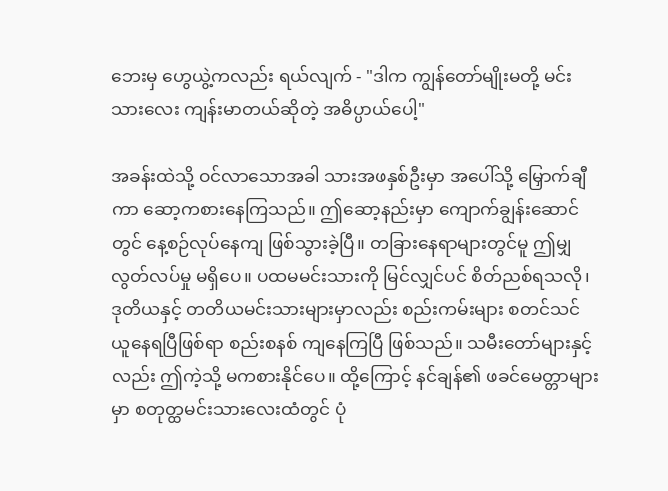ဘေးမှ ဟွေယွဲ့ကလည်း ရယ်လျက် - "ဒါက ကျွန်တော်မျိုးမတို့ မင်းသားလေး ကျန်းမာတယ်ဆိုတဲ့ အဓိပ္ပာယ်ပေါ့"

အခန်းထဲသို့ ဝင်လာသောအခါ သားအဖနှစ်ဦးမှာ အပေါ်သို့ မြှောက်ချီကာ ဆော့ကစားနေကြသည်။ ဤဆော့နည်းမှာ ကျောက်ချွန်းဆောင်တွင် နေ့စဉ်လုပ်နေကျ ဖြစ်သွားခဲ့ပြီ။ တခြားနေရာများတွင်မူ ဤမျှ လွတ်လပ်မှု မရှိပေ။ ပထမမင်းသားကို မြင်လျှင်ပင် စိတ်ညစ်ရသလို၊ ဒုတိယနှင့် တတိယမင်းသားများမှာလည်း စည်းကမ်းများ စတင်သင်ယူနေရပြီဖြစ်ရာ စည်းစနစ် ကျနေကြပြီ ဖြစ်သည်။ သမီးတော်များနှင့်လည်း ဤကဲ့သို့ မကစားနိုင်ပေ။ ထို့ကြောင့် နင်ချန်၏ ဖခင်မေတ္တာများမှာ စတုတ္ထမင်းသားလေးထံတွင် ပုံ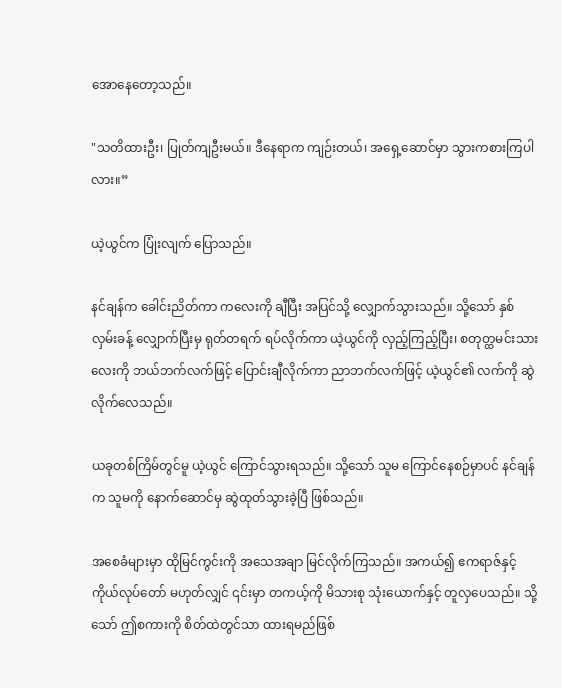အောနေတော့သည်။

"သတိထားဦး၊ ပြုတ်ကျဦးမယ်။ ဒီနေရာက ကျဉ်းတယ်၊ အရှေ့ဆောင်မှာ သွားကစားကြပါလား။”

ယဲ့ယွင်က ပြုံးလျက် ပြောသည်။

နင်ချန်က ခေါင်းညိတ်ကာ ကလေးကို ချီပြီး အပြင်သို့ လျှောက်သွားသည်။ သို့သော် နှစ်လှမ်းခန့် လျှောက်ပြီးမှ ရုတ်တရက် ရပ်လိုက်ကာ ယဲ့ယွင်ကို လှည့်ကြည့်ပြီး၊ စတုတ္ထမင်းသားလေးကို ဘယ်ဘက်လက်ဖြင့် ပြောင်းချီလိုက်ကာ ညာဘက်လက်ဖြင့် ယဲ့ယွင်၏ လက်ကို ဆွဲလိုက်လေသည်။

ယခုတစ်ကြိမ်တွင်မူ ယဲ့ယွင် ကြောင်သွားရသည်။ သို့သော် သူမ ကြောင်နေစဉ်မှာပင် နင်ချန်က သူမကို နောက်ဆောင်မှ ဆွဲထုတ်သွားခဲ့ပြီ ဖြစ်သည်။

အစေခံများမှာ ထိုမြင်ကွင်းကို အသေအချာ မြင်လိုက်ကြသည်။ အကယ်၍ ဧကရာဇ်နှင့် ကိုယ်လုပ်တော် မဟုတ်လျှင် ၎င်းမှာ တကယ့်ကို မိသားစု သုံးယောက်နှင့် တူလှပေသည်။ သို့သော် ဤစကားကို စိတ်ထဲတွင်သာ ထားရမည်ဖြစ်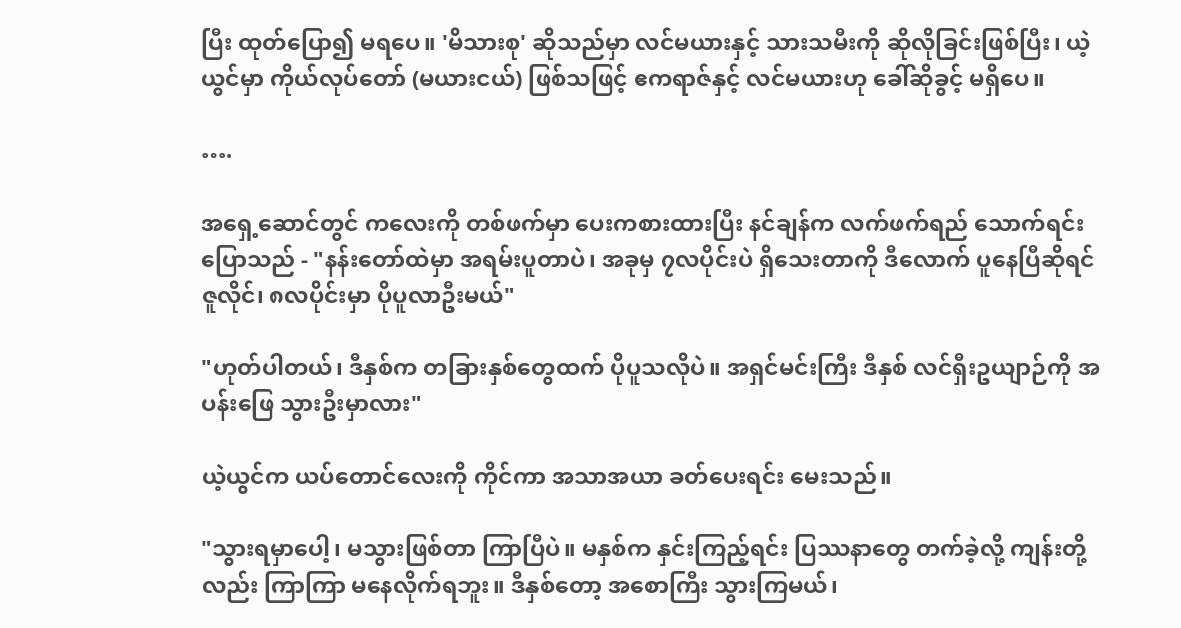ပြီး ထုတ်ပြော၍ မရပေ။ 'မိသားစု' ဆိုသည်မှာ လင်မယားနှင့် သားသမီးကို ဆိုလိုခြင်းဖြစ်ပြီး၊ ယဲ့ယွင်မှာ ကိုယ်လုပ်တော် (မယားငယ်) ဖြစ်သဖြင့် ဧကရာဇ်နှင့် လင်မယားဟု ခေါ်ဆိုခွင့် မရှိပေ။

….

အရှေ့ဆောင်တွင် ကလေးကို တစ်ဖက်မှာ ပေးကစားထားပြီး နင်ချန်က လက်ဖက်ရည် သောက်ရင်း ပြောသည် - "နန်းတော်ထဲမှာ အရမ်းပူတာပဲ၊ အခုမှ ၇လပိုင်းပဲ ရှိသေးတာကို ဒီလောက် ပူနေပြီဆိုရင် ဇူလိုင်၊ ၈လပိုင်းမှာ ပိုပူလာဦးမယ်"

"ဟုတ်ပါတယ်၊ ဒီနှစ်က တခြားနှစ်တွေထက် ပိုပူသလိုပဲ။ အရှင်မင်းကြီး ဒီနှစ် လင်ရှီးဥယျာဉ်ကို အပန်းဖြေ သွားဦးမှာလား"

ယဲ့ယွင်က ယပ်တောင်လေးကို ကိုင်ကာ အသာအယာ ခတ်ပေးရင်း မေးသည်။

"သွားရမှာပေါ့၊ မသွားဖြစ်တာ ကြာပြီပဲ။ မနှစ်က နှင်းကြည့်ရင်း ပြဿနာတွေ တက်ခဲ့လို့ ကျန်းတို့လည်း ကြာကြာ မနေလိုက်ရဘူး။ ဒီနှစ်တော့ အစောကြီး သွားကြမယ်၊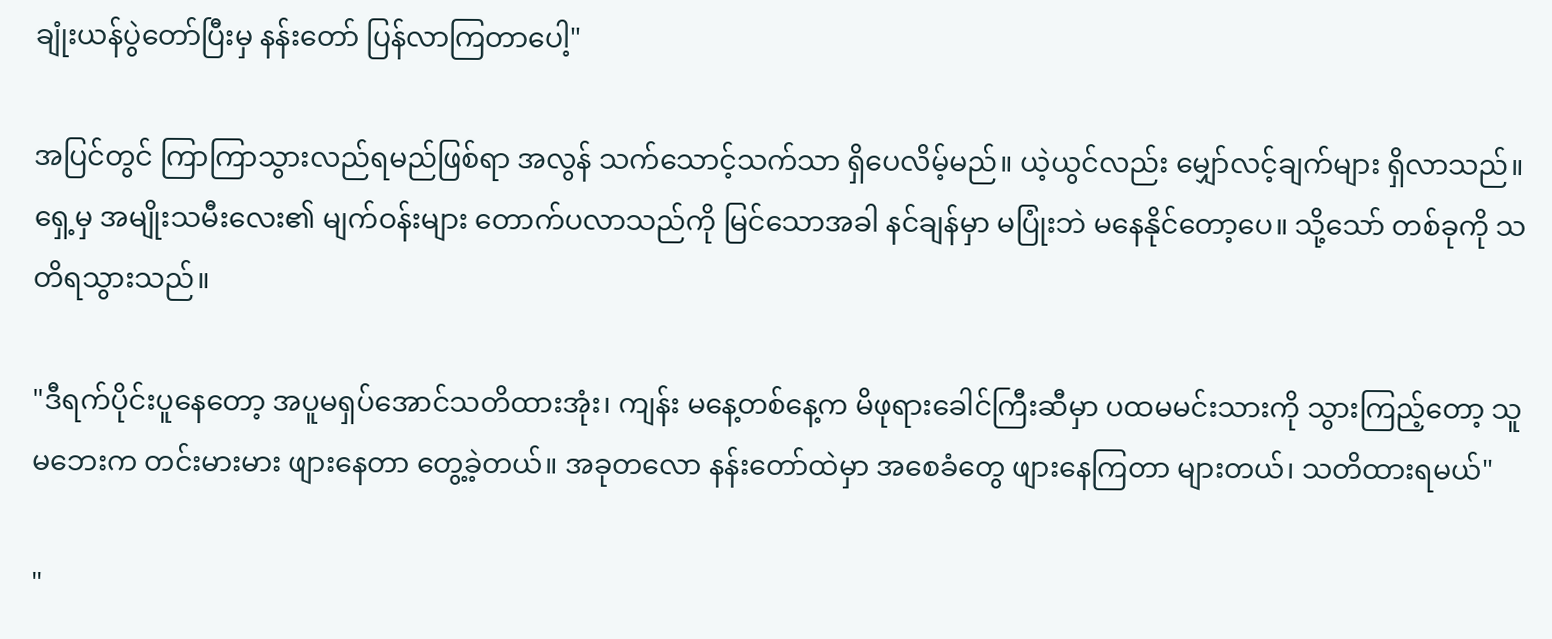ချုံးယန်ပွဲတော်ပြီးမှ နန်းတော် ပြန်လာကြတာပေါ့"

အပြင်တွင် ကြာကြာသွားလည်ရမည်ဖြစ်ရာ အလွန် သက်သောင့်သက်သာ ရှိပေလိမ့်မည်။ ယဲ့ယွင်လည်း မျှော်လင့်ချက်များ ရှိလာသည်။ ရှေ့မှ အမျိုးသမီးလေး၏ မျက်ဝန်းများ တောက်ပလာသည်ကို မြင်သောအခါ နင်ချန်မှာ မပြုံးဘဲ မနေနိုင်တော့ပေ။ သို့သော် တစ်ခုကို သတိရသွားသည်။

"ဒီရက်ပိုင်းပူနေတော့ အပူမရှပ်အောင်သတိထားအုံး၊ ကျန်း မနေ့တစ်နေ့က မိဖုရားခေါင်ကြီးဆီမှာ ပထမမင်းသားကို သွားကြည့်တော့ သူမဘေးက တင်းမားမား ဖျားနေတာ တွေ့ခဲ့တယ်။ အခုတလော နန်းတော်ထဲမှာ အစေခံတွေ ဖျားနေကြတာ များတယ်၊ သတိထားရမယ်"

"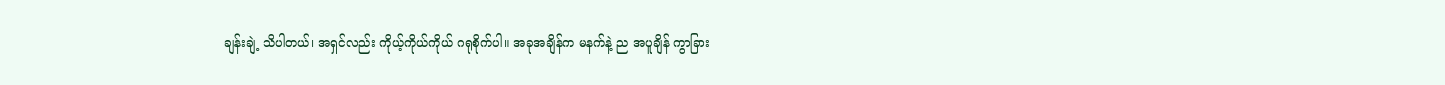ချန်းချဲ့ သိပါတယ်၊ အရှင်လည်း ကိုယ့်ကိုယ်ကိုယ် ဂရုစိုက်ပါ။ အခုအချိန်က မနက်နဲ့ ည အပူချိန် ကွာခြား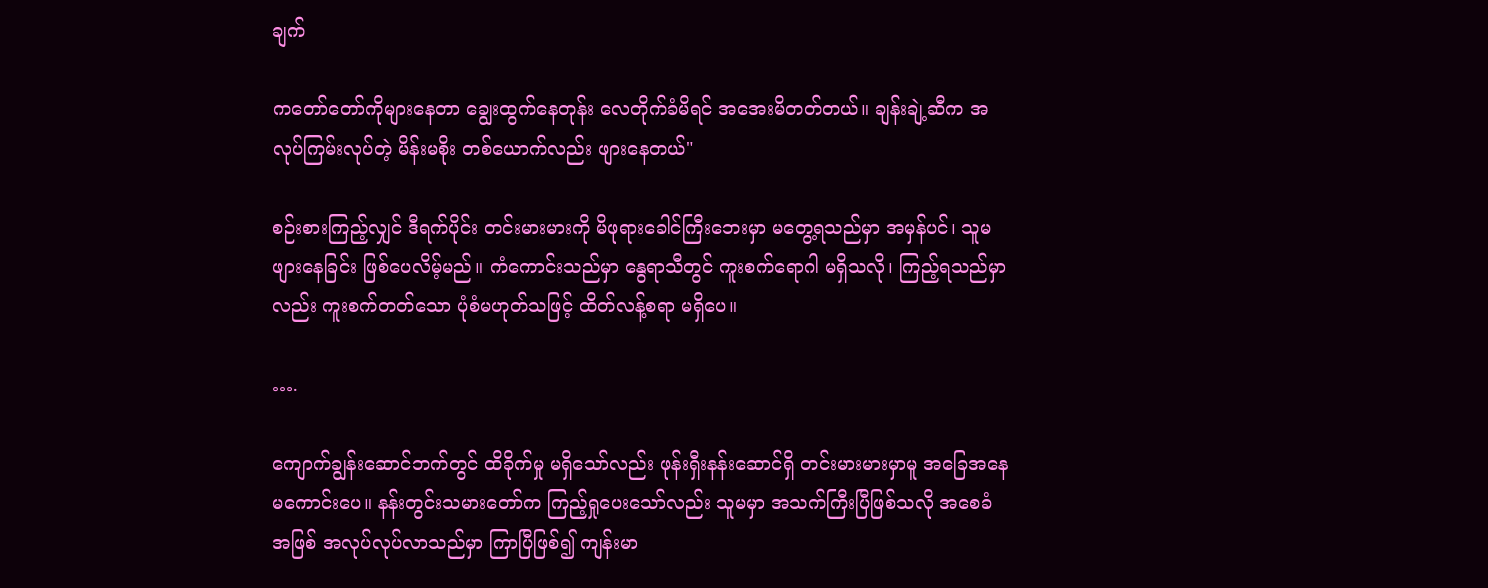ချက်

ကတော်တော်ကိုများနေတာ ချွေးထွက်နေတုန်း လေတိုက်ခံမိရင် အအေးမိတတ်တယ်။ ချန်းချဲ့ဆီက အလုပ်ကြမ်းလုပ်တဲ့ မိန်းမစိုး တစ်ယောက်လည်း ဖျားနေတယ်"

စဉ်းစားကြည့်လျှင် ဒီရက်ပိုင်း တင်းမားမားကို မိဖုရားခေါင်ကြီးဘေးမှာ မတွေ့ရသည်မှာ အမှန်ပင်၊ သူမ ဖျားနေခြင်း ဖြစ်ပေလိမ့်မည်။ ကံကောင်းသည်မှာ နွေရာသီတွင် ကူးစက်ရောဂါ မရှိသလို၊ ကြည့်ရသည်မှာလည်း ကူးစက်တတ်သော ပုံစံမဟုတ်သဖြင့် ထိတ်လန့်စရာ မရှိပေ။

….

ကျောက်ချွန်းဆောင်ဘက်တွင် ထိခိုက်မှု မရှိသော်လည်း ဖုန်းရှီးနန်းဆောင်ရှိ တင်းမားမားမှာမူ အခြေအနေ မကောင်းပေ။ နန်းတွင်းသမားတော်က ကြည့်ရှုပေးသော်လည်း သူမမှာ အသက်ကြီးပြီဖြစ်သလို အစေခံအဖြစ် အလုပ်လုပ်လာသည်မှာ ကြာပြီဖြစ်၍ ကျန်းမာ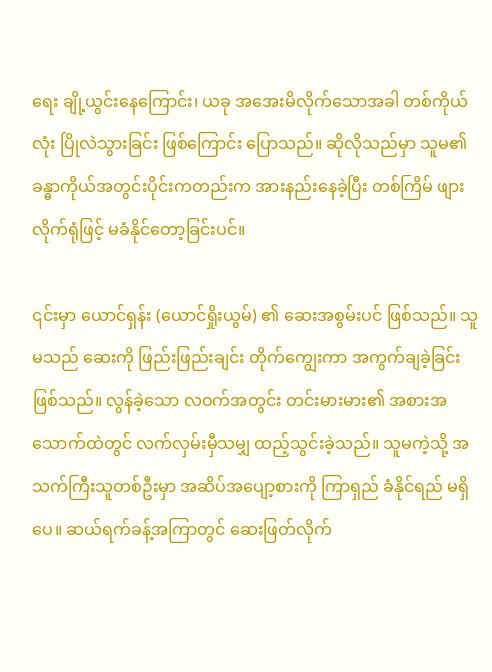ရေး ချို့ယွင်းနေကြောင်း၊ ယခု အအေးမိလိုက်သောအခါ တစ်ကိုယ်လုံး ပြိုလဲသွားခြင်း ဖြစ်ကြောင်း ပြောသည်။ ဆိုလိုသည်မှာ သူမ၏ ခန္ဓာကိုယ်အတွင်းပိုင်းကတည်းက အားနည်းနေခဲ့ပြီး တစ်ကြိမ် ဖျားလိုက်ရုံဖြင့် မခံနိုင်တော့ခြင်းပင်။

၎င်းမှာ ယောင်ရှန်း (ယောင်ရှိုးယွမ်) ၏ ဆေးအစွမ်းပင် ဖြစ်သည်။ သူမသည် ဆေးကို ဖြည်းဖြည်းချင်း တိုက်ကျွေးကာ အကွက်ချခဲ့ခြင်း ဖြစ်သည်။ လွန်ခဲ့သော လဝက်အတွင်း တင်းမားမား၏ အစားအသောက်ထဲတွင် လက်လှမ်းမှီသမျှ ထည့်သွင်းခဲ့သည်။ သူမကဲ့သို့ အသက်ကြီးသူတစ်ဦးမှာ အဆိပ်အပျော့စားကို ကြာရှည် ခံနိုင်ရည် မရှိပေ။ ဆယ်ရက်ခန့်အကြာတွင် ဆေးဖြတ်လိုက်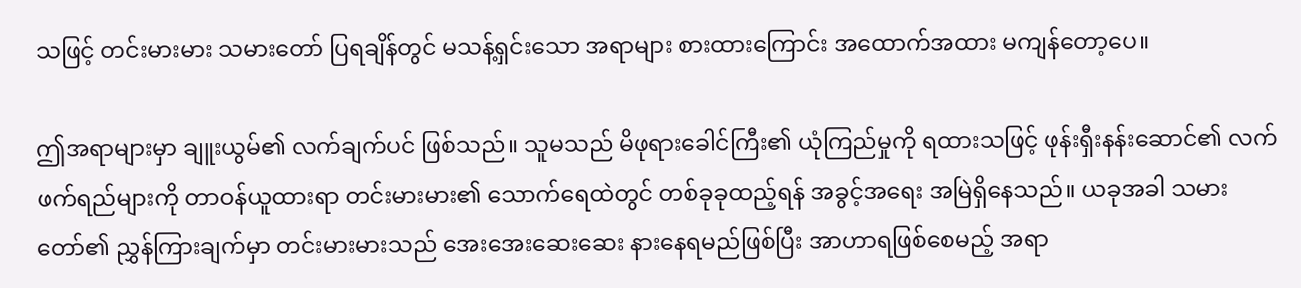သဖြင့် တင်းမားမား သမားတော် ပြရချိန်တွင် မသန့်ရှင်းသော အရာများ စားထားကြောင်း အထောက်အထား မကျန်တော့ပေ။

ဤအရာများမှာ ချူးယွမ်၏ လက်ချက်ပင် ဖြစ်သည်။ သူမသည် မိဖုရားခေါင်ကြီး၏ ယုံကြည်မှုကို ရထားသဖြင့် ဖုန်းရှီးနန်းဆောင်၏ လက်ဖက်ရည်များကို တာဝန်ယူထားရာ တင်းမားမား၏ သောက်ရေထဲတွင် တစ်ခုခုထည့်ရန် အခွင့်အရေး အမြဲရှိနေသည်။ ယခုအခါ သမားတော်၏ ညွှန်ကြားချက်မှာ တင်းမားမားသည် အေးအေးဆေးဆေး နားနေရမည်ဖြစ်ပြီး အာဟာရဖြစ်စေမည့် အရာ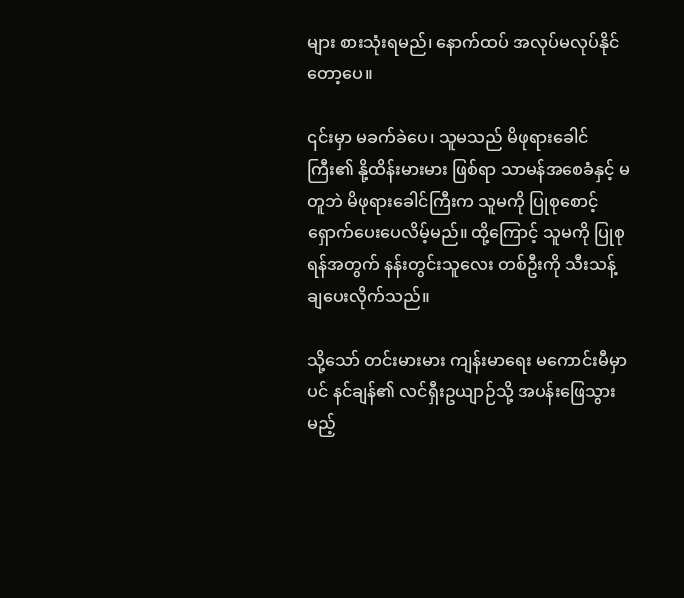များ စားသုံးရမည်၊ နောက်ထပ် အလုပ်မလုပ်နိုင်တော့ပေ။

၎င်းမှာ မခက်ခဲပေ၊ သူမသည် မိဖုရားခေါင်ကြီး၏ နို့ထိန်းမားမား ဖြစ်ရာ သာမန်အစေခံနှင့် မတူဘဲ မိဖုရားခေါင်ကြီးက သူမကို ပြုစုစောင့်ရှောက်ပေးပေလိမ့်မည်။ ထို့ကြောင့် သူမကို ပြုစုရန်အတွက် နန်းတွင်းသူလေး တစ်ဦးကို သီးသန့် ချပေးလိုက်သည်။

သို့သော် တင်းမားမား ကျန်းမာရေး မကောင်းမီမှာပင် နင်ချန်၏ လင်ရှီးဥယျာဉ်သို့ အပန်းဖြေသွားမည့်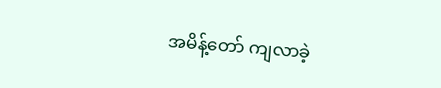အမိန့်တော် ကျလာခဲ့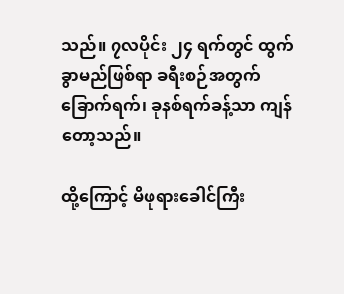သည်။ ၇လပိုင်း ၂၄ ရက်တွင် ထွက်ခွာမည်ဖြစ်ရာ ခရီးစဉ်အတွက် ခြောက်ရက်၊ ခုနစ်ရက်ခန့်သာ ကျန်တော့သည်။

ထို့ကြောင့် မိဖုရားခေါင်ကြီး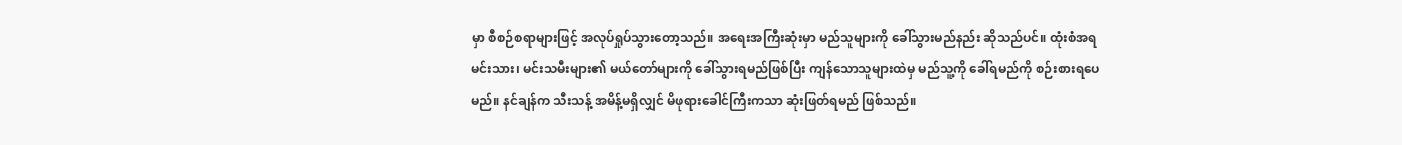မှာ စီစဉ်စရာများဖြင့် အလုပ်ရှုပ်သွားတော့သည်။ အရေးအကြီးဆုံးမှာ မည်သူများကို ခေါ်သွားမည်နည်း ဆိုသည်ပင်။ ထုံးစံအရ မင်းသား၊ မင်းသမီးများ၏ မယ်တော်များကို ခေါ်သွားရမည်ဖြစ်ပြီး ကျန်သောသူများထဲမှ မည်သူ့ကို ခေါ်ရမည်ကို စဉ်းစားရပေမည်။ နင်ချန်က သီးသန့် အမိန့်မရှိလျှင် မိဖုရားခေါင်ကြီးကသာ ဆုံးဖြတ်ရမည် ဖြစ်သည်။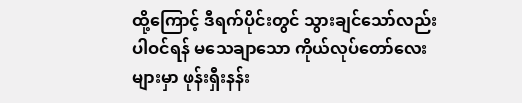ထို့ကြောင့် ဒီရက်ပိုင်းတွင် သွားချင်သော်လည်း ပါဝင်ရန် မသေချာသော ကိုယ်လုပ်တော်လေးများမှာ ဖုန်းရှီးနန်း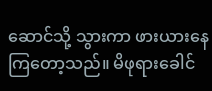ဆောင်သို့ သွားကာ ဖားယားနေကြတော့သည်။ မိဖုရားခေါင်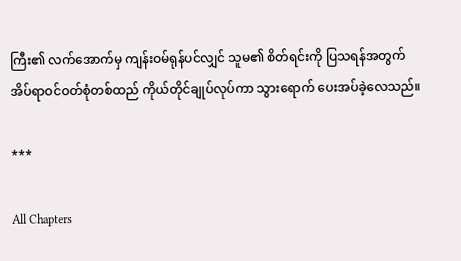ကြီး၏ လက်အောက်မှ ကျန်းဝမ်ရုန်ပင်လျှင် သူမ၏ စိတ်ရင်းကို ပြသရန်အတွက် အိပ်ရာဝင်ဝတ်စုံတစ်ထည် ကိုယ်တိုင်ချုပ်လုပ်ကာ သွားရောက် ပေးအပ်ခဲ့လေသည်။

***

All Chapters